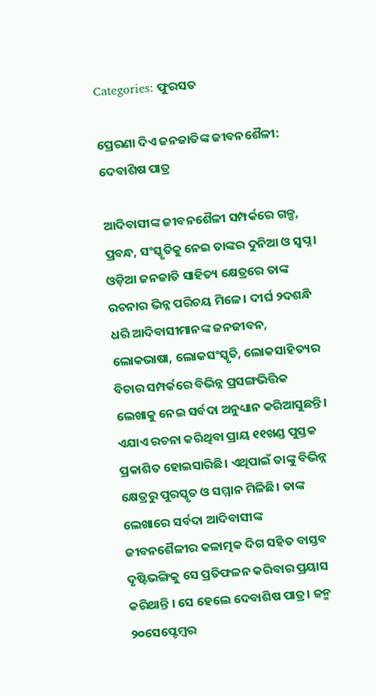Categories: ଫୁରସତ

ପ୍ରେରଣା ଦିଏ ଜନଜାତିଙ୍କ ଜୀବନଶୈଳୀ: ଦେବାଶିଷ ପାତ୍ର

ଆଦିବାସୀଙ୍କ ଜୀବନଶୈଳୀ ସମ୍ପର୍କରେ ଗଳ୍ପ, ପ୍ରବନ୍ଧ, ସଂସ୍କୃତିକୁ ନେଇ ତାଙ୍କର ଦୁନିଆ ଓ ସ୍ବପ୍ନ। ଓଡ଼ିଆ ଜନଜାତି ସାହିତ୍ୟ କ୍ଷେତ୍ରରେ ତାଙ୍କ ରଚନାର ଭିନ୍ନ ପରିଚୟ ମିଳେ। ଦୀର୍ଘ ୨ଦଶନ୍ଧି ଧରି ଆଦିବାସୀମାନଙ୍କ ଜନଜୀବନ, ଲୋକଭାଷା, ଲୋକସଂସ୍କୃତି, ଲୋକସାହିତ୍ୟର ବିଚାର ସମ୍ପର୍କରେ ବିଭିନ୍ନ ପ୍ରସଙ୍ଗଭିତ୍ତିକ ଲେଖାକୁ ନେଇ ସର୍ବଦା ଅନୁଧ୍ୟାନ କରିଆସୁଛନ୍ତି। ଏଯାଏ ରଚନା କରିଥିବା ପ୍ରାୟ ୧୧ଖଣ୍ଡ ପୁସ୍ତକ ପ୍ରକାଶିତ ହୋଇସାରିଛି। ଏଥିପାଇଁ ତାଙ୍କୁ ବିଭିନ୍ନ କ୍ଷେତ୍ରରୁ ପୁରସ୍କୃତ ଓ ସମ୍ମାନ ମିଳିଛି। ତାଙ୍କ ଲେଖାରେ ସର୍ବଦା ଆଦିବାସୀଙ୍କ ଜୀବନଶୈଳୀର କଳାତ୍ମକ ଦିଗ ସହିତ ବାସ୍ତବ ଦୃଷ୍ଟିଭଙ୍ଗିକୁ ସେ ପ୍ରତିଫଳନ କରିବାର ପ୍ରୟାସ କରିଥାନ୍ତି । ସେ ହେଲେ ଦେବାଶିଷ ପାତ୍ର। ଜନ୍ମ ୨୦ସେପ୍ଟେମ୍ବର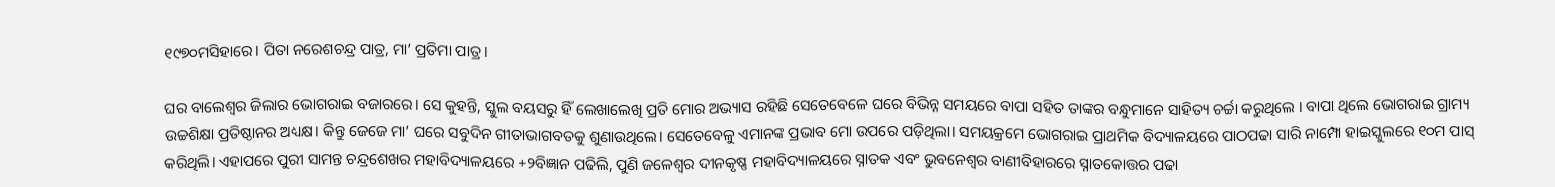୧୯୭୦ମସିହାରେ। ପିତା ନରେଶଚନ୍ଦ୍ର ପାତ୍ର, ମା’ ପ୍ରତିମା ପାତ୍ର ।

ଘର ବାଲେଶ୍ୱର ଜିଲାର ଭୋଗରାଇ ବଜାରରେ। ସେ କୁହନ୍ତି, ସ୍କୁଲ ବୟସରୁ ହିଁ ଲେଖାଲେଖି ପ୍ରତି ମୋର ଅଭ୍ୟାସ ରହିଛି ସେତେବେଳେ ଘରେ ବିଭିନ୍ନ ସମୟରେ ବାପା ସହିତ ତାଙ୍କର ବନ୍ଧୁମାନେ ସାହିତ୍ୟ ଚର୍ଚ୍ଚା କରୁଥିଲେ । ବାପା ଥିଲେ ଭୋଗରାଇ ଗ୍ରାମ୍ୟ ଉଚ୍ଚଶିକ୍ଷା ପ୍ରତିଷ୍ଠାନର ଅଧ୍ୟକ୍ଷ। କିନ୍ତୁ ଜେଜେ ମା’ ଘରେ ସବୁଦିନ ଗୀତାଭାଗବତକୁ ଶୁଣାଉଥିଲେ। ସେତେବେଳୁ ଏମାନଙ୍କ ପ୍ରଭାବ ମୋ ଉପରେ ପଡ଼ିଥିଲା। ସମୟକ୍ରମେ ଭୋଗରାଇ ପ୍ରାଥମିକ ବିଦ୍ୟାଳୟରେ ପାଠପଢା ସାରି ନାମ୍ପୋ ହାଇସ୍କୁଲରେ ୧୦ମ ପାସ୍‌ କରିଥିଲି। ଏହାପରେ ପୁରୀ ସାମନ୍ତ ଚନ୍ଦ୍ରଶେଖର ମହାବିଦ୍ୟାଳୟରେ +୨ବିଜ୍ଞାନ ପଢିଲି, ପୁଣି ଜଳେଶ୍ୱର ଦୀନକୃଷ୍ଣ ମହାବିଦ୍ୟାଳୟରେ ସ୍ନାତକ ଏବଂ ଭୁବନେଶ୍ୱର ବାଣୀବିହାରରେ ସ୍ନାତକୋତ୍ତର ପଢା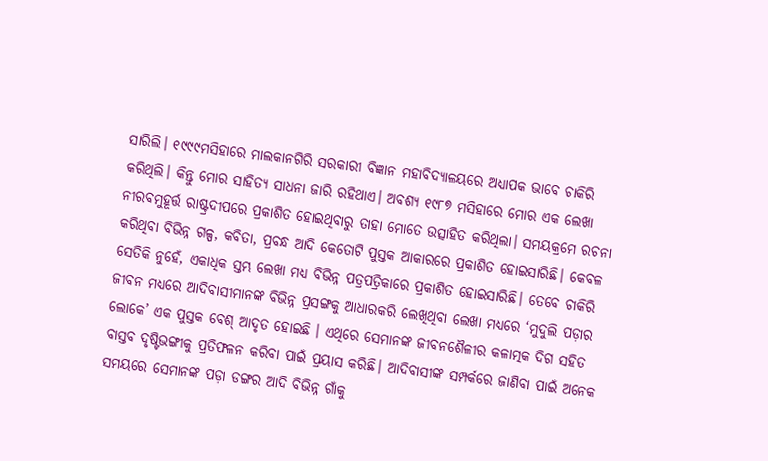ସାରିଲି। ୧୯୯୯ମସିହାରେ ମାଲକାନଗିରି ସରକାରୀ ବିଜ୍ଞାନ ମହାବିଦ୍ୟାଳୟରେ ଅଧ୍ୟାପକ ଭାବେ ଚାକିରି କରିଥିଲି। କିନ୍ତୁ ମୋର ସାହିତ୍ୟ ସାଧନା ଜାରି ରହିଥାଏ। ଅବଶ୍ୟ ୧୯୮୭ ମସିହାରେ ମୋର ଏକ ଲେଖା ନୀରବମୁହୂର୍ତ୍ତ ରାଷ୍ଟ୍ରଦୀପରେ ପ୍ରକାଶିତ ହୋଇଥିବାରୁ ତାହା ମୋତେ ଉତ୍ସାହିତ କରିଥିଲା। ସମୟକ୍ରମେ ରଚନା କରିଥିବା ବିଭିନ୍ନ ଗଳ୍ପ, କବିତା, ପ୍ରବନ୍ଧ ଆଦି କେତୋଟି ପୁସ୍ତକ ଆକାରରେ ପ୍ରକାଶିତ ହୋଇସାରିଛି। କେବଳ ସେତିକି ନୁହେଁ, ଏକାଧିକ ସ୍ତମ୍ଭ ଲେଖା ମଧ୍ୟ ବିଭିନ୍ନ ପତ୍ରପତ୍ରିକାରେ ପ୍ରକାଶିତ ହୋଇସାରିଛି। ତେବେ ଚାକିରି ଜୀବନ ମଧ୍ୟରେ ଆଦିବାସୀମାନଙ୍କ ବିଭିନ୍ନ ପ୍ରସଙ୍ଗକୁ ଆଧାରକରି ଲେଖିଥିବା ଲେଖା ମଧ୍ୟରେ ‘ମୁଦୁଲି ପଡ଼ାର ଲୋକେ’ ଏକ ପୁସ୍ତକ ବେଶ୍‌ ଆଦୃତ ହୋଇଛି । ଏଥିରେ ସେମାନଙ୍କ ଜୀବନଶୈଳୀର କଳାତ୍ମକ ଦିଗ ସହିତ ବାସ୍ତବ ଦୃଷ୍ଟିଭଙ୍ଗୀକୁ ପ୍ରତିଫଳନ କରିବା ପାଇଁ ପ୍ରୟାସ କରିଛି। ଆଦିବାସୀଙ୍କ ସମ୍ପର୍କରେ ଜାଣିବା ପାଇଁ ଅନେକ ସମୟରେ ସେମାନଙ୍କ ପଡ଼ା ଡଙ୍ଗର ଆଦି ବିଭିନ୍ନ ଗାଁକୁ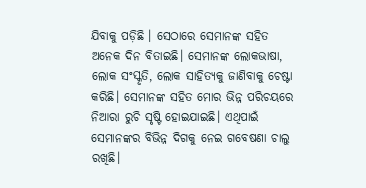ଯିବାକୁ ପଡ଼ିଛି । ସେଠାରେ ସେମାନଙ୍କ ସହିତ ଅନେକ ଦିନ ବିତାଇଛି। ସେମାନଙ୍କ ଲୋକଭାଷା, ଲୋକ ସଂସ୍କୃତି, ଲୋକ ସାହିତ୍ୟକୁ ଜାଣିବାକୁ ଚେଷ୍ଟା କରିଛି। ସେମାନଙ୍କ ସହିତ ମୋର ଭିନ୍ନ ପରିଚୟରେ ନିଆରା ରୁଚି ସୃଷ୍ଟି ହୋଇଯାଇଛି। ଏଥିପାଇଁ ସେମାନଙ୍କର ବିଭିନ୍ନ ଦିଗକୁ ନେଇ ଗବେଷଣା ଚାଲୁ ରଖିଛି।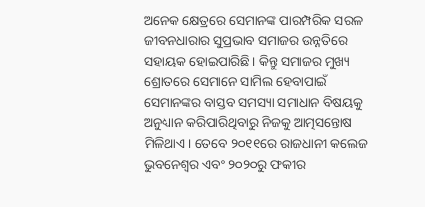ଅନେକ କ୍ଷେତ୍ରରେ ସେମାନଙ୍କ ପାରମ୍ପରିକ ସରଳ ଜୀବନଧାରାର ସୁପ୍ରଭାବ ସମାଜର ଉନ୍ନତିରେ ସହାୟକ ହୋଇପାରିଛି। କିନ୍ତୁ ସମାଜର ମୁଖ୍ୟ ଶ୍ରୋତରେ ସେମାନେ ସାମିଲ ହେବାପାଇଁ ସେମାନଙ୍କର ବାସ୍ତବ ସମସ୍ୟା ସମାଧାନ ବିଷୟକୁ ଅନୁଧ୍ୟାନ କରିପାରିଥିବାରୁ ନିଜକୁ ଆତ୍ମସନ୍ତୋଷ ମିଳିଥାଏ। ତେବେ ୨୦୧୧ରେ ରାଜଧାନୀ କଲେଜ ଭୁବନେଶ୍ୱର ଏବଂ ୨୦୨୦ରୁ ଫକୀର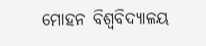ମୋହନ ବିଶ୍ୱବିଦ୍ୟାଳୟ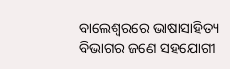ବାଲେଶ୍ୱରରେ ଭାଷାସାହିତ୍ୟ ବିଭାଗର ଜଣେ ସହଯୋଗୀ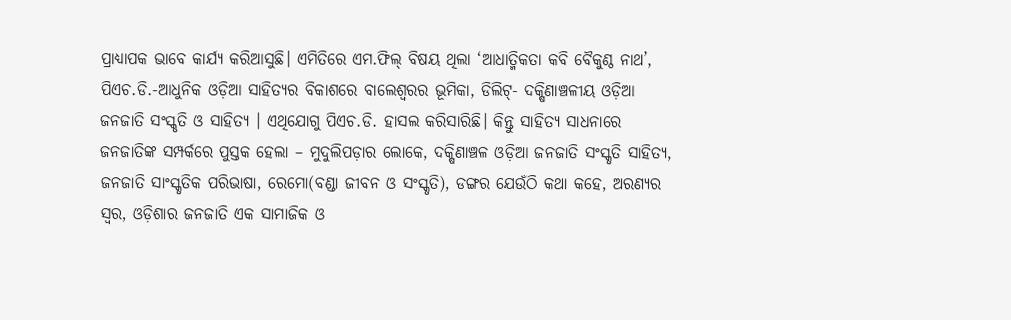ପ୍ରାଧ୍ୟାପକ ଭାବେ କାର୍ଯ୍ୟ କରିଆସୁଛି। ଏମିତିରେ ଏମ.ଫିଲ୍‌ ବିଷୟ ଥିଲା ‘ଆଧାତ୍ମିକତା କବି ବୈକୁଣ୍ଠ ନାଥ’, ପିଏଚ.ଡି.-ଆଧୁନିକ ଓଡ଼ିଆ ସାହିତ୍ୟର ବିକାଶରେ ବାଲେଶ୍ୱରର ଭୂମିକା, ଡିଲିଟ୍‌- ଦକ୍ଷିଣାଞ୍ଚଳୀୟ ଓଡ଼ିଆ ଜନଜାତି ସଂସ୍କୃତି ଓ ସାହିତ୍ୟ । ଏଥିଯୋଗୁ ପିଏଚ.ଡି. ହାସଲ କରିସାରିଛି। କିନ୍ତୁ ସାହିତ୍ୟ ସାଧନାରେ ଜନଜାତିଙ୍କ ସମ୍ପର୍କରେ ପୁସ୍ତକ ହେଲା – ମୁଦୁଲିପଡ଼ାର ଲୋକେ, ଦକ୍ଷିଣାଞ୍ଚଳ ଓଡ଼ିଆ ଜନଜାତି ସଂସ୍କୃତି ସାହିତ୍ୟ, ଜନଜାତି ସାଂସ୍କୃତିକ ପରିଭାଷା, ରେମୋ(ବଣ୍ଡା ଜୀବନ ଓ ସଂସ୍କୃତି), ଡଙ୍ଗର ଯେଉଁଠି କଥା କହେ, ଅରଣ୍ୟର ସ୍ବର, ଓଡ଼ିଶାର ଜନଜାତି ଏକ ସାମାଜିକ ଓ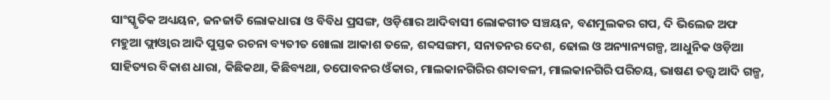ସାଂସ୍କୃତିକ ଅଧ୍ୟୟନ, ଜନଜାତି ଲୋକଧାରା ଓ ବିବିଧ ପ୍ରସଙ୍ଗ, ଓଡ଼ିଶାର ଆଦିବାସୀ ଲୋକଗୀତ ସଞ୍ଚୟନ, ବଣମୁଲକର ଗପ, ଦି ଭିଲେଜ ଅଫ ମହୁଆ ଫ୍ଲାଓ୍ବାର ଆଦି ପୁସ୍ତକ ରଚନା ବ୍ୟତୀତ ଖୋଲା ଆକାଶ ତଳେ, ଶବ୍ଦସଙ୍ଗମ, ସନାତନର ଦେଶ, ଢୋଲ ଓ ଅନ୍ୟାନ୍ୟଗଳ୍ପ, ଆଧୁନିକ ଓଡ଼ିଆ ସାହିତ୍ୟର ବିକାଶ ଧାରା, କିଛିକଥା, କିଛିବ୍ୟଥା, ତପୋବନର ଓଁକାର, ମାଲକାନଗିରିର ଶବ୍ଦାବଳୀ, ମାଲକାନଗିରି ପରିଚୟ, ଭାଷଣ ତତ୍ତ୍ୱ ଆଦି ଗଳ୍ପ,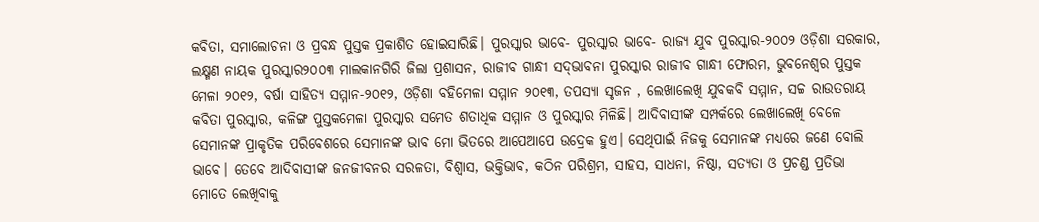କବିତା, ସମାଲୋଚନା ଓ ପ୍ରବନ୍ଧ ପୁସ୍ତକ ପ୍ରକାଶିତ ହୋଇସାରିଛି। ପୁରସ୍କାର ଭାବେ- ପୁରସ୍କାର ଭାବେ- ରାଜ୍ୟ ଯୁବ ପୁରସ୍କାର-୨୦୦୨ ଓଡ଼ିଶା ସରକାର, ଲକ୍ଷ୍ମଣ ନାୟକ ପୁରସ୍କାର୨୦୦୩ ମାଲକାନଗିରି ଜିଲା ପ୍ରଶାସନ, ରାଜୀବ ଗାନ୍ଧୀ ସଦ୍‌ଭାବନା ପୁରସ୍କାର ରାଜୀବ ଗାନ୍ଧୀ ଫୋରମ, ଭୁବନେଶ୍ୱର ପୁସ୍ତକ ମେଳା ୨୦୧୨, ବର୍ଷା ସାହିତ୍ୟ ସମ୍ମାନ-୨୦୧୨, ଓଡ଼ିଶା ବହିମେଳା ସମ୍ମାନ ୨୦୧୩, ତପସ୍ୟା ସୃଜନ , ଲେଖାଲେଖି ଯୁବକବି ସମ୍ମାନ, ସଚ୍ଚ ରାଉତରାୟ କବିତା ପୁରସ୍କାର, କଳିଙ୍ଗ ପୁସ୍ତକମେଳା ପୁରସ୍କାର ସମେତ ଶତାଧିକ ସମ୍ମାନ ଓ ପୁରସ୍କାର ମିଳିଛି। ଆଦିବାସୀଙ୍କ ସମ୍ପର୍କରେ ଲେଖାଲେଖି ବେଳେ ସେମାନଙ୍କ ପ୍ରାକୃତିକ ପରିବେଶରେ ସେମାନଙ୍କ ଭାବ ମୋ ଭିତରେ ଆପେଆପେ ଉଦ୍ରେକ ହୁଏ। ସେଥିପାଇଁ ନିଜକୁ ସେମାନଙ୍କ ମଧ୍ୟରେ ଜଣେ ବୋଲି ଭାବେ। ତେବେ ଆଦିବାସୀଙ୍କ ଜନଜୀବନର ସରଳତା, ବିଶ୍ୱାସ, ଭକ୍ତିଭାବ, କଠିନ ପରିଶ୍ରମ, ସାହସ, ସାଧନା, ନିଷ୍ଠା, ସତ୍ୟତା ଓ ପ୍ରଚଣ୍ଡ ପ୍ରତିଭା ମୋତେ ଲେଖିବାକୁ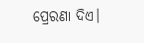ପ୍ରେରଣା ଦିଏ।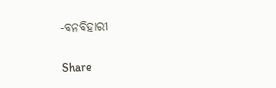-ବନବିହାରୀ

Share